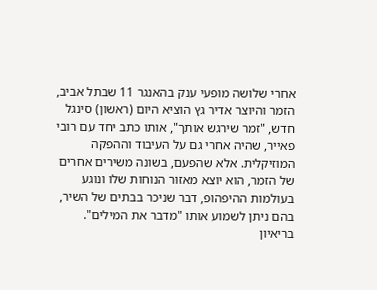אחרי שלושה מופעי ענק בהאנגר 11 שבתל אביב, הזמר והיוצר אדיר גץ הוציא היום (ראשון) סינגל חדש, "זמר שירגש אותך", אותו כתב יחד עם רובי פאייר, שהיה אחרי גם על העיבוד וההפקה המוזיקלית. אלא שהפעם, בשונה משירים אחרים של הזמר, הוא יוצא מאזור הנוחות שלו ונוגע בעולמות ההיפהופ, דבר שניכר בבתים של השיר, בהם ניתן לשמוע אותו "מדבר את המילים".
בריאיון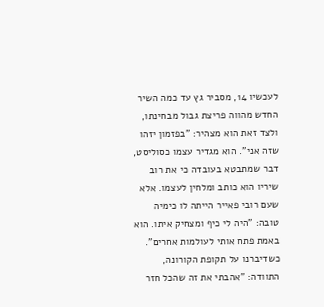לעכשיו 14, מסביר גץ עד כמה השיר החדש מהווה פריצת גבול מבחינתו, ולצד זאת הוא מצהיר: "בפזמון יזהו שזה אני". הוא מגדיר עצמו כסוליסט, דבר שמתבטא בעובדה כי את רוב שיריו הוא כותב ומלחין לעצמו. אלא שעם רובי פאייר הייתה לו כימיה טובה: "היה לי כיף ומצחיק איתו. הוא באמת פתח אותי לעולמות אחרים". כשדיברנו על תקופת הקורונה, התוודה: "אהבתי את זה שהכל חזר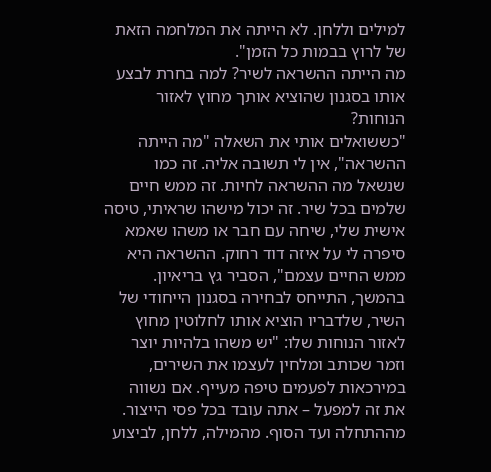למילים וללחן. לא הייתה את המלחמה הזאת של לרוץ בבמות כל הזמן".
מה הייתה ההשראה לשיר? למה בחרת לבצע אותו בסגנון שהוציא אותך מחוץ לאזור הנוחות?
"כששואלים אותי את השאלה "מה הייתה ההשראה", אין לי תשובה אליה. זה כמו שנשאל מה ההשראה לחיות. זה ממש חיים שלמים בכל שיר. זה יכול מישהו שראיתי, טיסה אישית שלי, שיחה עם חבר או משהו שאמא סיפרה לי על איזה דוד רחוק. ההשראה היא ממש החיים עצמם", הסביר גץ בריאיון.
בהמשך, התייחס לבחירה בסגנון הייחודי של השיר, שלדבריו הוציא אותו לחלוטין מחוץ לאזור הנוחות שלו: "יש משהו בלהיות יוצר וזמר שכותב ומלחין לעצמו את השירים, במירכאות לפעמים טיפה מעייף. אם נשווה את זה למפעל – אתה עובד בכל פסי הייצור. מההתחלה ועד הסוף. מהמילה, ללחן, לביצוע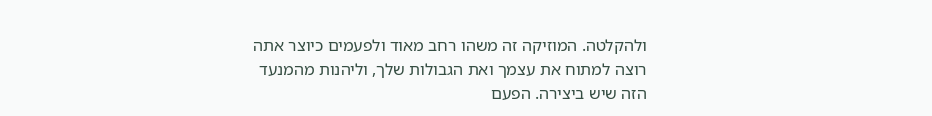ולהקלטה. המוזיקה זה משהו רחב מאוד ולפעמים כיוצר אתה רוצה למתוח את עצמך ואת הגבולות שלך, וליהנות מהמנעד הזה שיש ביצירה. הפעם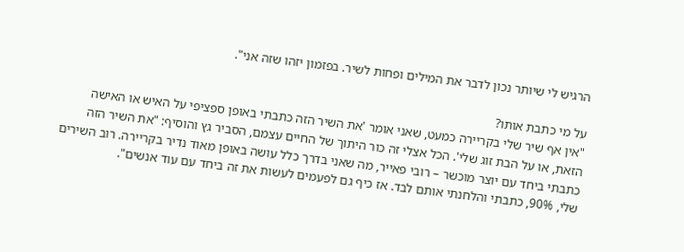הרגיש לי שיותר נכון לדבר את המילים ופחות לשיר. בפזמון יזהו שזה אני".

על מי כתבת אותו?
"אין אף שיר שלי בקריירה כמעט, שאני אומר 'את השיר הזה כתבתי באופן ספציפי על האיש או האישה הזאת, או על הבת זוג שלי'. הכל אצלי זה כור היתוך של החיים עצמם, הסביר גץ והוסיף: "את השיר הזה כתבתי ביחד עם יוצר מוכשר – רובי פאייר, מה שאני בדרך כלל עושה באופן מאוד נדיר בקריירה. רוב השירים שלי, 90%, כתבתי והלחנתי אותם לבד. אז כיף גם לפעמים לעשות את זה ביחד עם עוד אנשים".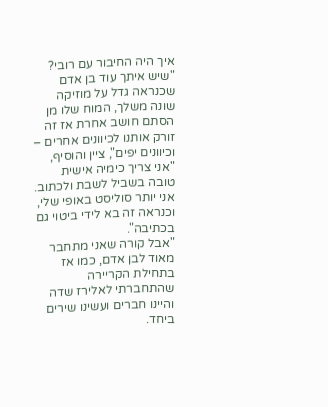איך היה החיבור עם רובי?
"שיש איתך עוד בן אדם שכנראה גדל על מוזיקה שונה משלך, המוח שלו מן הסתם חושב אחרת אז זה זורק אותנו לכיוונים אחרים – וכיוונים יפים", ציין והוסיף, "אני צריך כימיה אישית טובה בשביל לשבת ולכתוב. אני יותר סוליסט באופי שלי, וכנראה זה בא לידי ביטוי גם בכתיבה".
"אבל קורה שאני מתחבר מאוד לבן אדם, כמו אז בתחילת הקריירה שהתחברתי לאלירז שדה והיינו חברים ועשינו שירים ביחד.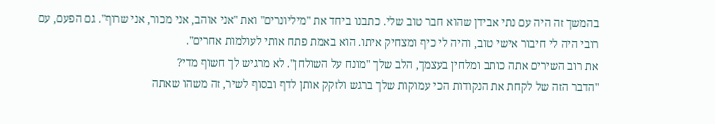בהמשך זה היה עם נתי אבידן שהוא חבר טוב שלי. כתבנו ביחד את "מיליונרים" ואת "אני אוהב, אני מכור, אני שרוף". גם הפעם, עם רובי היה לי חיבור אישי טוב, והיה לי כיף ומצחיק איתו. הוא באמת פתח אותי לעולמות אחרים".
את רוב השירים אתה כותב ומלחין בעצמך, הלב שלך "מונח על השולחן". לא מרגיש לך חשוף מדי?
"הדבר הזה של לקחת את הנקודות הכי עמוקות שלך ברגש ולזקק אותן לדף ובסוף לשיר, זה משהו שאתה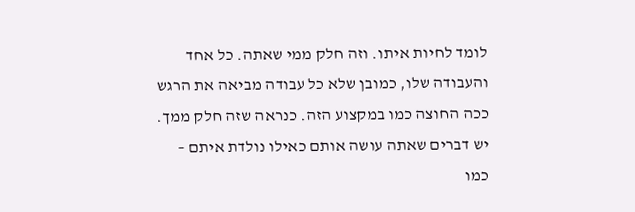לומד לחיות איתו. וזה חלק ממי שאתה. כל אחד והעבודה שלו, כמובן שלא כל עבודה מביאה את הרגש ככה החוצה כמו במקצוע הזה. כנראה שזה חלק ממך. יש דברים שאתה עושה אותם כאילו נולדת איתם – כמו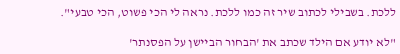ללכת. בשבילי לכתוב שיר זה כמו ללכת. נראה לי הכי פשוט, הכי טבעי".

"לא יודע אם הילד שכתב את 'הבחור הביישן על הפסנתר'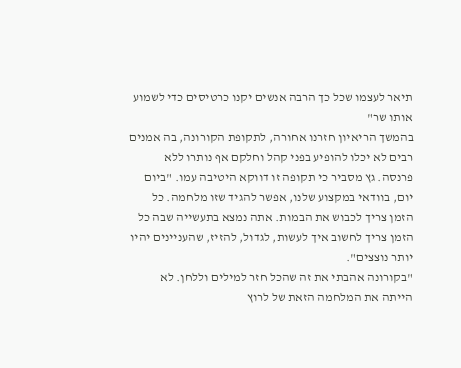תיאר לעצמו שכל כך הרבה אנשים יקנו כרטיסים כדי לשמוע אותו שר"
בהמשך הריאיון חזרנו אחורה, לתקופת הקורונה, בה אמנים רבים לא יכלו להופיע בפני קהל וחלקם אף נותרו ללא פרנסה. גץ מסביר כי תקופה זו דווקא היטיבה עמו. "ביום יום, בוודאי במקצוע שלנו, אפשר להגיד שזו מלחמה. כל הזמן צריך לכבוש את הבמות. אתה נמצא בתעשייה שבה כל הזמן צריך לחשוב איך לעשות, לגדול, להזיז, שהעניינים יהיו יותר נוצצים".
"בקורונה אהבתי את זה שהכל חזר למילים וללחן. לא הייתה את המלחמה הזאת של לרוץ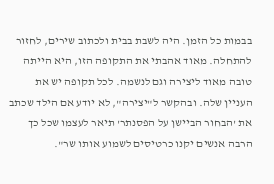בבמות כל הזמן. היה לשבת בבית ולכתוב שירים, לחזור להתחלה. מאוד אהבתי את התקופה הזו, היא הייתה טובה מאוד ליצירה וגם לנשמה. לכל תקופה יש את העניין שלה. ובהקשר ל"יצירה", לא יודע אם הילד שכתב את 'הבחור הביישן על הפסנתר' תיאר לעצמו שכל כך הרבה אנשים יקנו כרטיסים לשמוע אותו שר".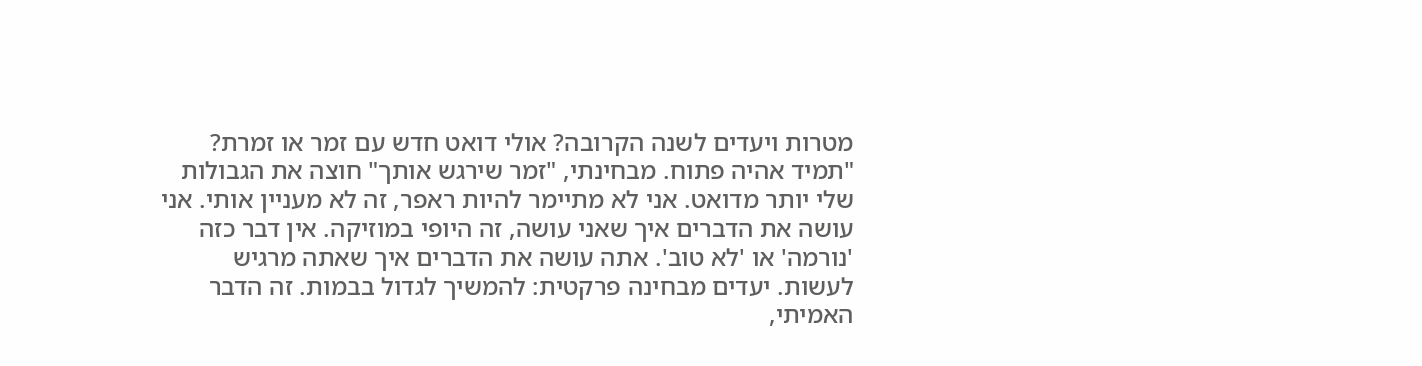מטרות ויעדים לשנה הקרובה? אולי דואט חדש עם זמר או זמרת?
"תמיד אהיה פתוח. מבחינתי, "זמר שירגש אותך" חוצה את הגבולות שלי יותר מדואט. אני לא מתיימר להיות ראפר, זה לא מעניין אותי. אני עושה את הדברים איך שאני עושה, זה היופי במוזיקה. אין דבר כזה 'נורמה' או 'לא טוב'. אתה עושה את הדברים איך שאתה מרגיש לעשות. יעדים מבחינה פרקטית: להמשיך לגדול בבמות. זה הדבר האמיתי,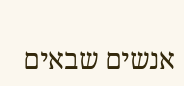אנשים שבאים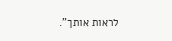לראות אותך".